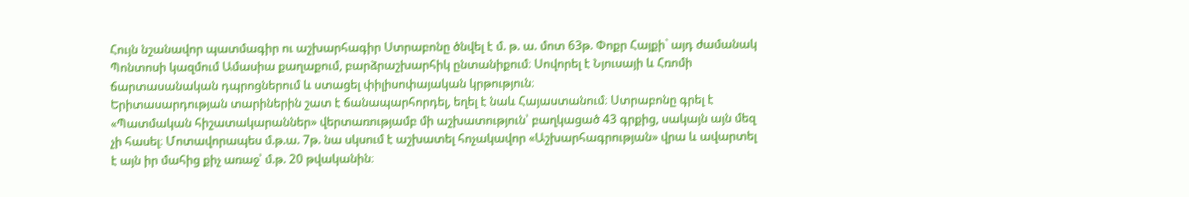Հույն նշանավոր պատմագիր ու աշխարհագիր Ստրաբոնը ծնվել է մ. թ. ա. մոտ 63թ. Փոքր Հայքի` այդ ժամանակ Պոնտոսի կազմում Ամասիա քաղաքում, բարձրաշխարհիկ ընտանիքում։ Սովորել է Նյուսայի և Հռոմի ճարտասանական դպրոցներում և ստացել փիլիսոփայական կրթություն։
Երիտասարդության տարիներին շատ է ճանապարհորդել, եղել է նաև Հայաստանում։ Ստրաբոնը գրել է «Պատմական հիշատակարաններ» վերտառությամբ մի աշխատություն՝ բաղկացած 43 գրքից, սակայն այն մեզ չի հասել։ Մոտավորապես մ.թ.ա. 7թ. նա սկսում է աշխատել հոչակավոր «Աշխարհագրության» վրա և ավարտել է այն իր մահից քիչ առաջ՝ մ.թ. 20 թվականին։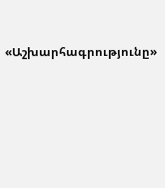«Աշխարհագրությունը»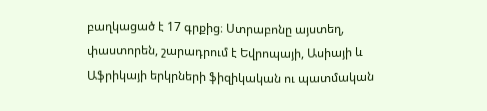բաղկացած է 17 գրքից։ Ստրաբոնը այստեղ, փաստորեն, շարադրում է Եվրոպայի, Ասիայի և Աֆրիկայի երկրների ֆիզիկական ու պատմական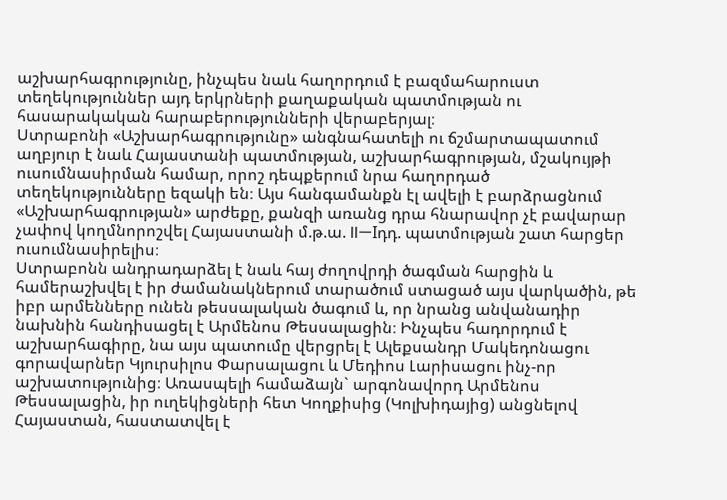աշխարհագրությունը, ինչպես նաև հաղորդում է բազմահարուստ տեղեկություններ այդ երկրների քաղաքական պատմության ու հասարակական հարաբերությունների վերաբերյալ։
Ստրաբոնի «Աշխարհագրությունը» անգնահատելի ու ճշմարտապատում աղբյուր է նաև Հայաստանի պատմության, աշխարհագրության, մշակույթի ուսումնասիրման համար, որոշ դեպքերում նրա հաղորդած տեղեկությունները եզակի են։ Այս հանգամանքն էլ ավելի է բարձրացնում «Աշխարհագրության» արժեքը, քանզի առանց դրա հնարավոր չէ բավարար չափով կողմնորոշվել Հայաստանի մ.թ.ա. II—Iդդ. պատմության շատ հարցեր ուսումնասիրելիս։
Ստրաբոնն անդրադարձել է նաև հայ ժողովրդի ծագման հարցին և համերաշխվել է իր ժամանակներում տարածում ստացած այս վարկածին, թե իբր արմենները ունեն թեսսալական ծագում և, որ նրանց անվանադիր նախնին հանդիսացել է Արմենոս Թեսսալացին։ Ինչպես հադորդում է աշխարհագիրը, նա այս պատումը վերցրել է Ալեքսանդր Մակեդոնացու գորավարներ Կյուրսիլոս Փարսալացու և Մեդիոս Լարիսացու ինչ-որ աշխատությունից։ Առասպելի համաձայն` արգոնավորդ Արմենոս Թեսսալացին, իր ուղեկիցների հետ Կողքիսից (Կոլխիդայից) անցնելով Հայաստան, հաստատվել է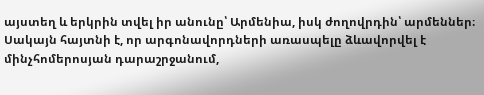այստեղ և երկրին տվել իր անունը՝ Արմենիա, իսկ ժողովրդին՝ արմեններ։ Սակայն հայտնի է, որ արգոնավորդների առասպելը ձևավորվել է մինչհոմերոսյան դարաշրջանում,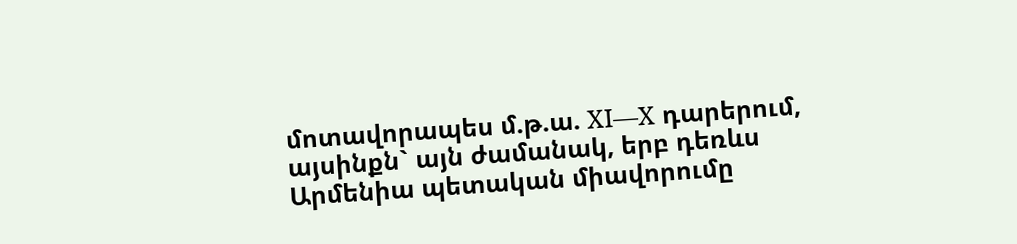մոտավորապես մ.թ.ա. XI—X դարերում, այսինքն` այն ժամանակ, երբ դեռևս Արմենիա պետական միավորումը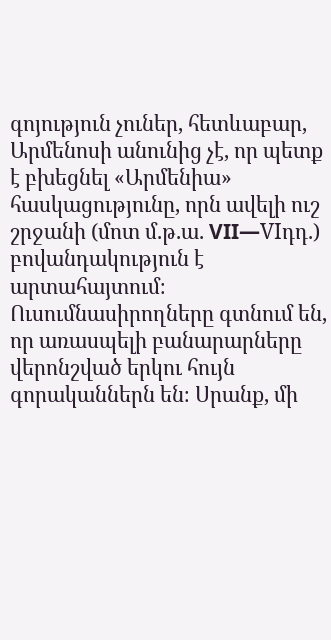գոյություն չուներ, հետևաբար, Արմենոսի անունից չէ, որ պետք է բխեցնել «Արմենիա» հասկացությունը, որն ավելի ուշ շրջանի (մոտ մ.թ.ա. VII—VIդդ.) բովանդակություն է արտահայտում։ Ուսումնասիրողները գտնում են, որ առասպելի բանարարները վերոնշված երկու հույն գորականներն են։ Սրանք, մի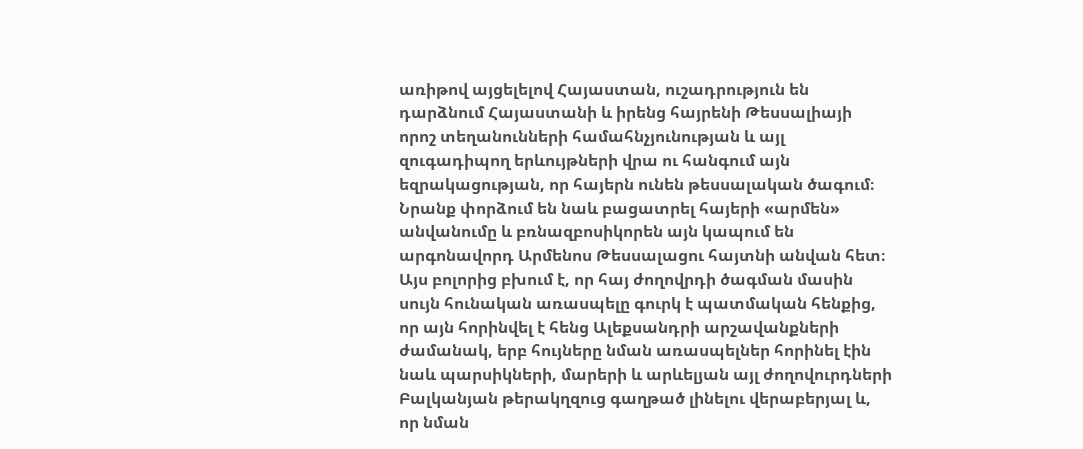առիթով այցելելով Հայաստան, ուշադրություն են դարձնում Հայաստանի և իրենց հայրենի Թեսսալիայի որոշ տեղանունների համահնչյունության և այլ զուգադիպող երևույթների վրա ու հանգում այն եզրակացության, որ հայերն ունեն թեսսալական ծագում։ Նրանք փորձում են նաև բացատրել հայերի «արմեն» անվանումը և բռնազբոսիկորեն այն կապում են արգոնավորդ Արմենոս Թեսսալացու հայտնի անվան հետ։ Այս բոլորից բխում է, որ հայ ժողովրդի ծագման մասին սույն հունական առասպելը գուրկ է պատմական հենքից, որ այն հորինվել է հենց Ալեքսանդրի արշավանքների ժամանակ, երբ հույները նման առասպելներ հորինել էին նաև պարսիկների, մարերի և արևելյան այլ ժողովուրդների Բալկանյան թերակղզուց գաղթած լինելու վերաբերյալ և, որ նման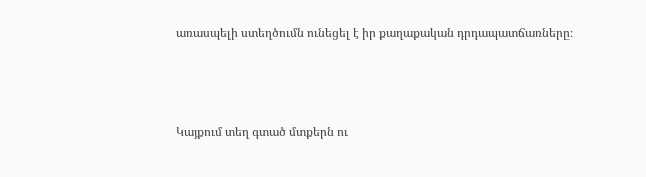առասպելի ստեղծումն ունեցել է իր քաղաքական դրդապատճառները։



Կայքում տեղ գտած մտքերն ու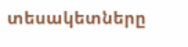տեսակետները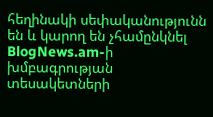հեղինակի սեփականությունն են և կարող են չհամընկնել BlogNews.am-ի խմբագրության տեսակետների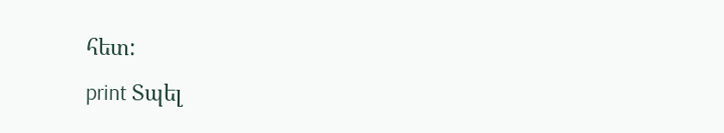հետ:
print Տպել